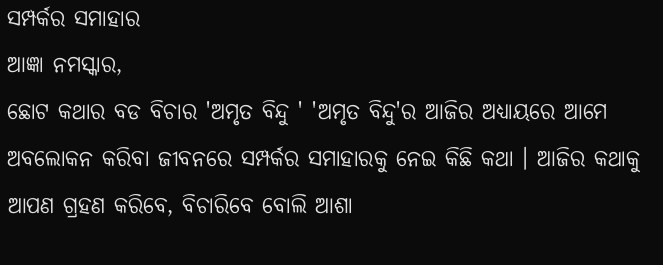ସମ୍ପର୍କର ସମାହାର
ଆଜ୍ଞା ନମସ୍କାର,
ଛୋଟ କଥାର ବଡ ବିଚାର 'ଅମୃତ ବିନ୍ଦୁ ' 'ଅମୃତ ବିନ୍ଦୁ'ର ଆଜିର ଅଧ୍ୟାୟରେ ଆମେ ଅବଲୋକନ କରିବା ଜୀବନରେ ସମ୍ପର୍କର ସମାହାରକୁ ନେଇ କିଛି କଥା । ଆଜିର କଥାକୁ ଆପଣ ଗ୍ରହଣ କରିବେ, ବିଚାରିବେ ବୋଲି ଆଶା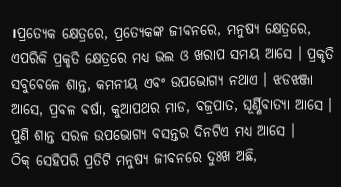।ପ୍ରତ୍ୟେକ କ୍ଷେତ୍ରରେ, ପ୍ରତ୍ୟେକଙ୍କ ଜୀବନରେ, ମନୁଷ୍ୟ କ୍ଷେତ୍ରରେ, ଏପରିକି ପ୍ରକୃତି କ୍ଷେତ୍ରରେ ମଧ୍ୟ ଭଲ ଓ ଖରାପ ସମୟ ଆସେ । ପ୍ରକୃତି ସବୁବେଳେ ଶାନ୍ତ, କମନୀୟ ଏବଂ ଉପଭୋଗ୍ୟ ନଥାଏ । ଝଡଝଞ୍ଜା ଆସେ, ପ୍ରବଳ ବର୍ଷା, କୁଆପଥର ମାଡ, ବଜ୍ରପାତ, ଘୂର୍ଣ୍ଣିବାତ୍ୟା ଆସେ । ପୁଣି ଶାନ୍ତ ସରଳ ଉପଭୋଗ୍ୟ ବସନ୍ତର ଦିନଟିଏ ମଧ୍ୟ ଆସେ ।
ଠିକ୍ ସେହିପରି ପ୍ରତିଟି ମନୁଷ୍ୟ ଜୀବନରେ ଦୁଃଖ ଅଛି,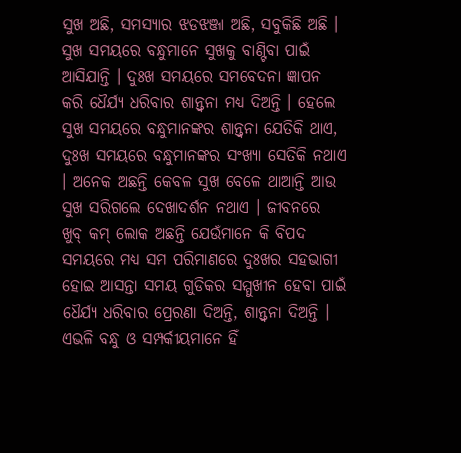ସୁଖ ଅଛି, ସମସ୍ୟାର ଝଡଝଞ୍ଜା ଅଛି, ସବୁକିଛି ଅଛି । ସୁଖ ସମୟରେ ବନ୍ଧୁମାନେ ସୁଖକୁ ବାଣ୍ଟିବା ପାଇଁ ଆସିଯାନ୍ତି । ଦୁଃଖ ସମୟରେ ସମବେଦନା ଜ୍ଞାପନ କରି ଧୈର୍ଯ୍ୟ ଧରିବାର ଶାନ୍ତ୍ୱନା ମଧ୍ୟ ଦିଅନ୍ତି । ହେଲେ ସୁଖ ସମୟରେ ବନ୍ଧୁମାନଙ୍କର ଶାନ୍ତ୍ୱନା ଯେତିକି ଥାଏ, ଦୁଃଖ ସମୟରେ ବନ୍ଧୁମାନଙ୍କର ସଂଖ୍ୟା ସେତିକି ନଥାଏ । ଅନେକ ଅଛନ୍ତି କେବଳ ସୁଖ ବେଳେ ଥାଆନ୍ତି ଆଉ ସୁଖ ସରିଗଲେ ଦେଖାଦର୍ଶନ ନଥାଏ । ଜୀବନରେ ଖୁବ୍ କମ୍ ଲୋକ ଅଛନ୍ତି ଯେଉଁମାନେ କି ବିପଦ ସମୟରେ ମଧ୍ୟ ସମ ପରିମାଣରେ ଦୁଃଖର ସହଭାଗୀ ହୋଇ ଆସନ୍ତା ସମୟ ଗୁଡିକର ସମ୍ମୁଖୀନ ହେବା ପାଇଁ ଧୈର୍ଯ୍ୟ ଧରିବାର ପ୍ରେରଣା ଦିଅନ୍ତି, ଶାନ୍ତ୍ୱନା ଦିଅନ୍ତି । ଏଭଳି ବନ୍ଧୁ ଓ ସମ୍ପର୍କୀୟମାନେ ହିଁ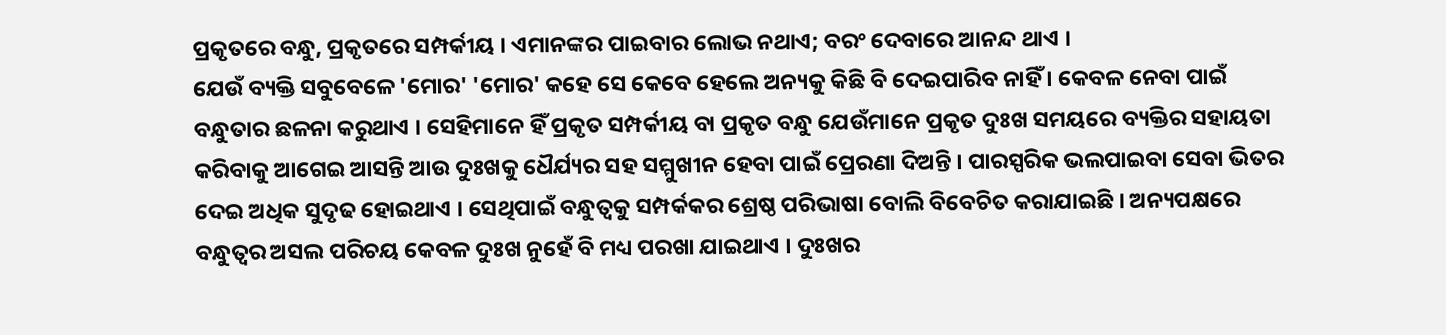ପ୍ରକୃତରେ ବନ୍ଧୁ, ପ୍ରକୃତରେ ସମ୍ପର୍କୀୟ । ଏମାନଙ୍କର ପାଇବାର ଲୋଭ ନଥାଏ; ବରଂ ଦେବାରେ ଆନନ୍ଦ ଥାଏ ।
ଯେଉଁ ବ୍ୟକ୍ତି ସବୁବେଳେ 'ମୋର' 'ମୋର' କହେ ସେ କେବେ ହେଲେ ଅନ୍ୟକୁ କିଛି ବି ଦେଇପାରିବ ନାହିଁ । କେବଳ ନେବା ପାଇଁ ବନ୍ଧୁତାର ଛଳନା କରୁଥାଏ । ସେହିମାନେ ହିଁ ପ୍ରକୃତ ସମ୍ପର୍କୀୟ ବା ପ୍ରକୃତ ବନ୍ଧୁ ଯେଉଁମାନେ ପ୍ରକୃତ ଦୁଃଖ ସମୟରେ ବ୍ୟକ୍ତିର ସହାୟତା କରିବାକୁ ଆଗେଇ ଆସନ୍ତି ଆଉ ଦୁଃଖକୁ ଧୈର୍ଯ୍ୟର ସହ ସମ୍ମୁଖୀନ ହେବା ପାଇଁ ପ୍ରେରଣା ଦିଅନ୍ତି । ପାରସ୍ପରିକ ଭଲପାଇବା ସେବା ଭିତର ଦେଇ ଅଧିକ ସୁଦୃଢ ହୋଇଥାଏ । ସେଥିପାଇଁ ବନ୍ଧୁତ୍ୱକୁ ସମ୍ପର୍କକର ଶ୍ରେଷ୍ଠ ପରିଭାଷା ବୋଲି ବିବେଚିତ କରାଯାଇଛି । ଅନ୍ୟପକ୍ଷରେ ବନ୍ଧୁତ୍ୱର ଅସଲ ପରିଚୟ କେବଳ ଦୁଃଖ ନୁହେଁ ବି ମଧ୍ୟ ପରଖା ଯାଇଥାଏ । ଦୁଃଖର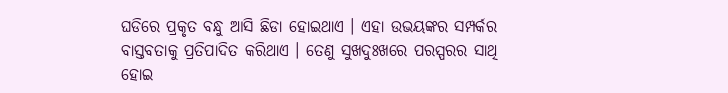ଘଡିରେ ପ୍ରକୃତ ବନ୍ଧୁ ଆସି ଛିଡା ହୋଇଥାଏ । ଏହା ଉଭୟଙ୍କର ସମ୍ପର୍କର ବାସ୍ତବତାକୁ ପ୍ରତିପାଦିତ କରିଥାଏ । ତେଣୁ ସୁଖଦୁଃଖରେ ପରସ୍ପରର ସାଥି ହୋଇ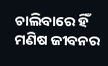ଚାଲିବାରେ ହିଁ ମଣିଷ ଜୀବନର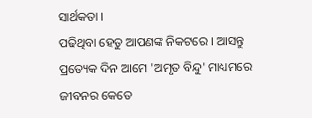ସାର୍ଥକତା ।
ପଢିଥିବା ହେତୁ ଆପଣଙ୍କ ନିକଟରେ । ଆସନ୍ତୁ ପ୍ରତ୍ୟେକ ଦିନ ଆମେ 'ଅମୃତ ବିନ୍ଦୁ' ମାଧ୍ୟମରେ ଜୀବନର କେତେ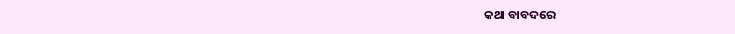କଥା ବାବଦରେ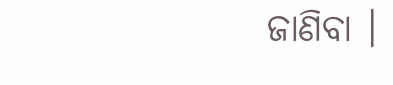ଜାଣିବା ।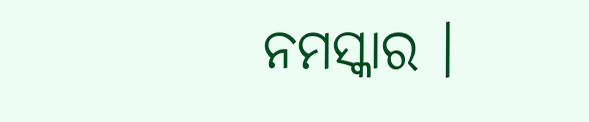ନମସ୍କାର ।